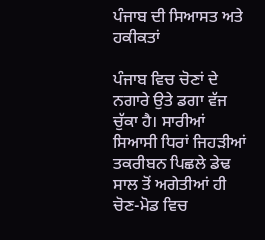ਪੰਜਾਬ ਦੀ ਸਿਆਸਤ ਅਤੇ ਹਕੀਕਤਾਂ

ਪੰਜਾਬ ਵਿਚ ਚੋਣਾਂ ਦੇ ਨਗਾਰੇ ਉਤੇ ਡਗਾ ਵੱਜ ਚੁੱਕਾ ਹੈ। ਸਾਰੀਆਂ ਸਿਆਸੀ ਧਿਰਾਂ ਜਿਹੜੀਆਂ ਤਕਰੀਬਨ ਪਿਛਲੇ ਡੇਢ ਸਾਲ ਤੋਂ ਅਗੇਤੀਆਂ ਹੀ ਚੋਣ-ਮੋਡ ਵਿਚ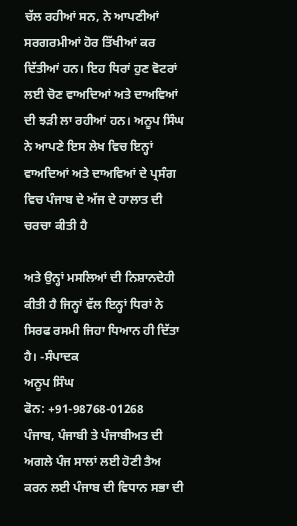ਚੱਲ ਰਹੀਆਂ ਸਨ, ਨੇ ਆਪਣੀਆਂ ਸਰਗਰਮੀਆਂ ਹੋਰ ਤਿੱਖੀਆਂ ਕਰ ਦਿੱਤੀਆਂ ਹਨ। ਇਹ ਧਿਰਾਂ ਹੁਣ ਵੋਟਰਾਂ ਲਈ ਚੋਣ ਵਾਅਦਿਆਂ ਅਤੇ ਦਾਅਵਿਆਂ ਦੀ ਝੜੀ ਲਾ ਰਹੀਆਂ ਹਨ। ਅਨੂਪ ਸਿੰਘ ਨੇ ਆਪਣੇ ਇਸ ਲੇਖ ਵਿਚ ਇਨ੍ਹਾਂ ਵਾਅਦਿਆਂ ਅਤੇ ਦਾਅਵਿਆਂ ਦੇ ਪ੍ਰਸੰਗ ਵਿਚ ਪੰਜਾਬ ਦੇ ਅੱਜ ਦੇ ਹਾਲਾਤ ਦੀ ਚਰਚਾ ਕੀਤੀ ਹੈ

ਅਤੇ ਉਨ੍ਹਾਂ ਮਸਲਿਆਂ ਦੀ ਨਿਸ਼ਾਨਦੇਹੀ ਕੀਤੀ ਹੈ ਜਿਨ੍ਹਾਂ ਵੱਲ ਇਨ੍ਹਾਂ ਧਿਰਾਂ ਨੇ ਸਿਰਫ ਰਸਮੀ ਜਿਹਾ ਧਿਆਨ ਹੀ ਦਿੱਤਾ ਹੈ। -ਸੰਪਾਦਕ
ਅਨੂਪ ਸਿੰਘ
ਫੋਨ: +91-98768-01268
ਪੰਜਾਬ, ਪੰਜਾਬੀ ਤੇ ਪੰਜਾਬੀਅਤ ਦੀ ਅਗਲੇ ਪੰਜ ਸਾਲਾਂ ਲਈ ਹੋਣੀ ਤੈਅ ਕਰਨ ਲਈ ਪੰਜਾਬ ਦੀ ਵਿਧਾਨ ਸਭਾ ਦੀ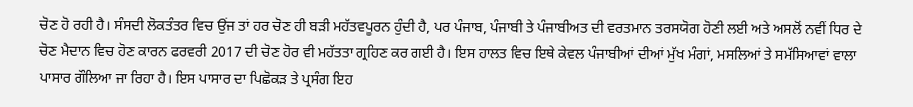ਚੋਣ ਹੋ ਰਹੀ ਹੈ। ਸੰਸਦੀ ਲੋਕਤੰਤਰ ਵਿਚ ਉਂਜ ਤਾਂ ਹਰ ਚੋਣ ਹੀ ਬੜੀ ਮਹੱਤਵਪੂਰਨ ਹੁੰਦੀ ਹੈ, ਪਰ ਪੰਜਾਬ, ਪੰਜਾਬੀ ਤੇ ਪੰਜਾਬੀਅਤ ਦੀ ਵਰਤਮਾਨ ਤਰਸਯੋਗ ਹੋਣੀ ਲਈ ਅਤੇ ਅਸਲੋਂ ਨਵੀਂ ਧਿਰ ਦੇ ਚੋਣ ਮੈਦਾਨ ਵਿਚ ਹੋਣ ਕਾਰਨ ਫਰਵਰੀ 2017 ਦੀ ਚੋਣ ਹੋਰ ਵੀ ਮਹੱਤਤਾ ਗ੍ਰਹਿਣ ਕਰ ਗਈ ਹੈ। ਇਸ ਹਾਲਤ ਵਿਚ ਇਥੇ ਕੇਵਲ ਪੰਜਾਬੀਆਂ ਦੀਆਂ ਮੁੱਖ ਮੰਗਾਂ, ਮਸਲਿਆਂ ਤੇ ਸਮੱਸਿਆਵਾਂ ਵਾਲਾ ਪਾਸਾਰ ਗੌਲਿਆ ਜਾ ਰਿਹਾ ਹੈ। ਇਸ ਪਾਸਾਰ ਦਾ ਪਿਛੋਕੜ ਤੇ ਪ੍ਰਸੰਗ ਇਹ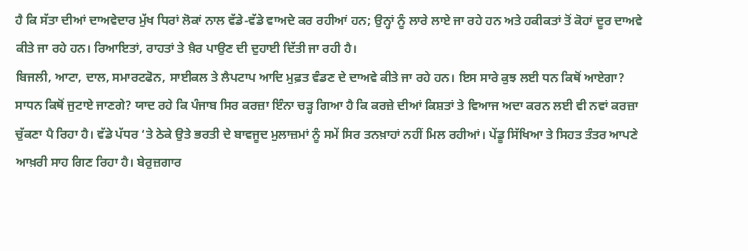ਹੈ ਕਿ ਸੱਤਾ ਦੀਆਂ ਦਾਅਵੇਦਾਰ ਮੁੱਖ ਧਿਰਾਂ ਲੋਕਾਂ ਨਾਲ ਵੱਡੇ-ਵੱਡੇ ਵਾਅਦੇ ਕਰ ਰਹੀਆਂ ਹਨ; ਉਨ੍ਹਾਂ ਨੂੰ ਲਾਰੇ ਲਾਏ ਜਾ ਰਹੇ ਹਨ ਅਤੇ ਹਕੀਕਤਾਂ ਤੋਂ ਕੋਹਾਂ ਦੂਰ ਦਾਅਵੇ ਕੀਤੇ ਜਾ ਰਹੇ ਹਨ। ਰਿਆਇਤਾਂ, ਰਾਹਤਾਂ ਤੇ ਖ਼ੈਰ ਪਾਉਣ ਦੀ ਦੁਹਾਈ ਦਿੱਤੀ ਜਾ ਰਹੀ ਹੈ।
ਬਿਜਲੀ, ਆਟਾ, ਦਾਲ, ਸਮਾਰਟਫੋਨ, ਸਾਈਕਲ ਤੇ ਲੈਪਟਾਪ ਆਦਿ ਮੁਫ਼ਤ ਵੰਡਣ ਦੇ ਦਾਅਵੇ ਕੀਤੇ ਜਾ ਰਹੇ ਹਨ। ਇਸ ਸਾਰੇ ਕੁਝ ਲਈ ਧਨ ਕਿਥੋਂ ਆਏਗਾ? ਸਾਧਨ ਕਿਥੋਂ ਜੁਟਾਏ ਜਾਣਗੇ? ਯਾਦ ਰਹੇ ਕਿ ਪੰਜਾਬ ਸਿਰ ਕਰਜ਼ਾ ਇੰਨਾ ਚੜ੍ਹ ਗਿਆ ਹੈ ਕਿ ਕਰਜ਼ੇ ਦੀਆਂ ਕਿਸ਼ਤਾਂ ਤੇ ਵਿਆਜ ਅਦਾ ਕਰਨ ਲਈ ਵੀ ਨਵਾਂ ਕਰਜ਼ਾ ਚੁੱਕਣਾ ਪੈ ਰਿਹਾ ਹੈ। ਵੱਡੇ ਪੱਧਰ ‘ਤੇ ਠੇਕੇ ਉਤੇ ਭਰਤੀ ਦੇ ਬਾਵਜੂਦ ਮੁਲਾਜ਼ਮਾਂ ਨੂੰ ਸਮੇਂ ਸਿਰ ਤਨਖ਼ਾਹਾਂ ਨਹੀਂ ਮਿਲ ਰਹੀਆਂ। ਪੇਂਡੂ ਸਿੱਖਿਆ ਤੇ ਸਿਹਤ ਤੰਤਰ ਆਪਣੇ ਆਖ਼ਰੀ ਸਾਹ ਗਿਣ ਰਿਹਾ ਹੈ। ਬੇਰੁਜ਼ਗਾਰ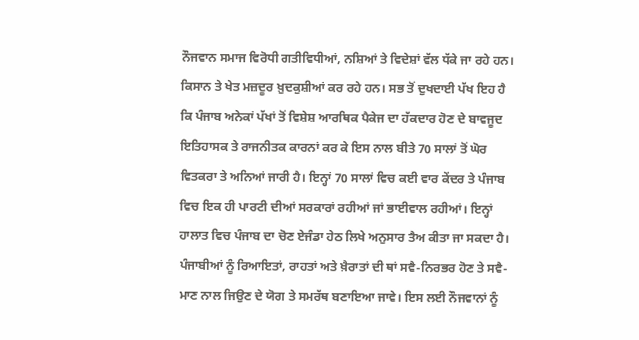ਨੌਜਵਾਨ ਸਮਾਜ ਵਿਰੋਧੀ ਗਤੀਵਿਧੀਆਂ, ਨਸ਼ਿਆਂ ਤੇ ਵਿਦੇਸ਼ਾਂ ਵੱਲ ਧੱਕੇ ਜਾ ਰਹੇ ਹਨ। ਕਿਸਾਨ ਤੇ ਖੇਤ ਮਜ਼ਦੂਰ ਖ਼ੁਦਕੁਸ਼ੀਆਂ ਕਰ ਰਹੇ ਹਨ। ਸਭ ਤੋਂ ਦੁਖਦਾਈ ਪੱਖ ਇਹ ਹੈ ਕਿ ਪੰਜਾਬ ਅਨੇਕਾਂ ਪੱਖਾਂ ਤੋਂ ਵਿਸ਼ੇਸ਼ ਆਰਥਿਕ ਪੈਕੇਜ ਦਾ ਹੱਕਦਾਰ ਹੋਣ ਦੇ ਬਾਵਜੂਦ ਇਤਿਹਾਸਕ ਤੇ ਰਾਜਨੀਤਕ ਕਾਰਨਾਂ ਕਰ ਕੇ ਇਸ ਨਾਲ ਬੀਤੇ 70 ਸਾਲਾਂ ਤੋਂ ਘੋਰ ਵਿਤਕਰਾ ਤੇ ਅਨਿਆਂ ਜਾਰੀ ਹੈ। ਇਨ੍ਹਾਂ 70 ਸਾਲਾਂ ਵਿਚ ਕਈ ਵਾਰ ਕੇਂਦਰ ਤੇ ਪੰਜਾਬ ਵਿਚ ਇਕ ਹੀ ਪਾਰਟੀ ਦੀਆਂ ਸਰਕਾਰਾਂ ਰਹੀਆਂ ਜਾਂ ਭਾਈਵਾਲ ਰਹੀਆਂ। ਇਨ੍ਹਾਂ ਹਾਲਾਤ ਵਿਚ ਪੰਜਾਬ ਦਾ ਚੋਣ ਏਜੰਡਾ ਹੇਠ ਲਿਖੇ ਅਨੁਸਾਰ ਤੈਅ ਕੀਤਾ ਜਾ ਸਕਦਾ ਹੈ।
ਪੰਜਾਬੀਆਂ ਨੂੰ ਰਿਆਇਤਾਂ, ਰਾਹਤਾਂ ਅਤੇ ਖ਼ੈਰਾਤਾਂ ਦੀ ਥਾਂ ਸਵੈ-ਨਿਰਭਰ ਹੋਣ ਤੇ ਸਵੈ-ਮਾਣ ਨਾਲ ਜਿਉਣ ਦੇ ਯੋਗ ਤੇ ਸਮਰੱਥ ਬਣਾਇਆ ਜਾਵੇ। ਇਸ ਲਈ ਨੌਜਵਾਨਾਂ ਨੂੰ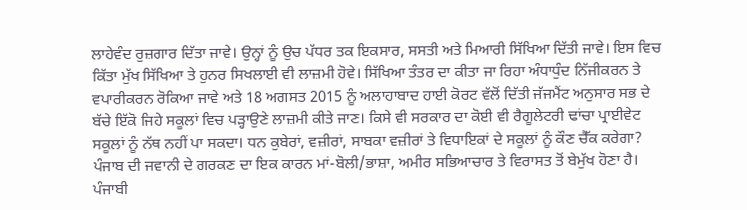ਲਾਹੇਵੰਦ ਰੁਜ਼ਗਾਰ ਦਿੱਤਾ ਜਾਵੇ। ਉਨ੍ਹਾਂ ਨੂੰ ਉਚ ਪੱਧਰ ਤਕ ਇਕਸਾਰ, ਸਸਤੀ ਅਤੇ ਮਿਆਰੀ ਸਿੱਖਿਆ ਦਿੱਤੀ ਜਾਵੇ। ਇਸ ਵਿਚ ਕਿੱਤਾ ਮੁੱਖ ਸਿੱਖਿਆ ਤੇ ਹੁਨਰ ਸਿਖਲਾਈ ਵੀ ਲਾਜ਼ਮੀ ਹੋਵੇ। ਸਿੱਖਿਆ ਤੰਤਰ ਦਾ ਕੀਤਾ ਜਾ ਰਿਹਾ ਅੰਧਾਧੁੰਦ ਨਿੱਜੀਕਰਨ ਤੇ ਵਪਾਰੀਕਰਨ ਰੋਕਿਆ ਜਾਵੇ ਅਤੇ 18 ਅਗਸਤ 2015 ਨੂੰ ਅਲਾਹਾਬਾਦ ਹਾਈ ਕੋਰਟ ਵੱਲੋਂ ਦਿੱਤੀ ਜੱਜਮੈਂਟ ਅਨੁਸਾਰ ਸਭ ਦੇ ਬੱਚੇ ਇੱਕੋ ਜਿਹੇ ਸਕੂਲਾਂ ਵਿਚ ਪੜ੍ਹਾਉਣੇ ਲਾਜ਼ਮੀ ਕੀਤੇ ਜਾਣ। ਕਿਸੇ ਵੀ ਸਰਕਾਰ ਦਾ ਕੋਈ ਵੀ ਰੈਗੂਲੇਟਰੀ ਢਾਂਚਾ ਪ੍ਰਾਈਵੇਟ ਸਕੂਲਾਂ ਨੂੰ ਨੱਥ ਨਹੀਂ ਪਾ ਸਕਦਾ। ਧਨ ਕੁਬੇਰਾਂ, ਵਜ਼ੀਰਾਂ, ਸਾਬਕਾ ਵਜ਼ੀਰਾਂ ਤੇ ਵਿਧਾਇਕਾਂ ਦੇ ਸਕੂਲਾਂ ਨੂੰ ਕੌਣ ਚੈੱਕ ਕਰੇਗਾ? ਪੰਜਾਬ ਦੀ ਜਵਾਨੀ ਦੇ ਗਰਕਣ ਦਾ ਇਕ ਕਾਰਨ ਮਾਂ-ਬੋਲੀ/ਭਾਸ਼ਾ, ਅਮੀਰ ਸਭਿਆਚਾਰ ਤੇ ਵਿਰਾਸਤ ਤੋਂ ਬੇਮੁੱਖ ਹੋਣਾ ਹੈ। ਪੰਜਾਬੀ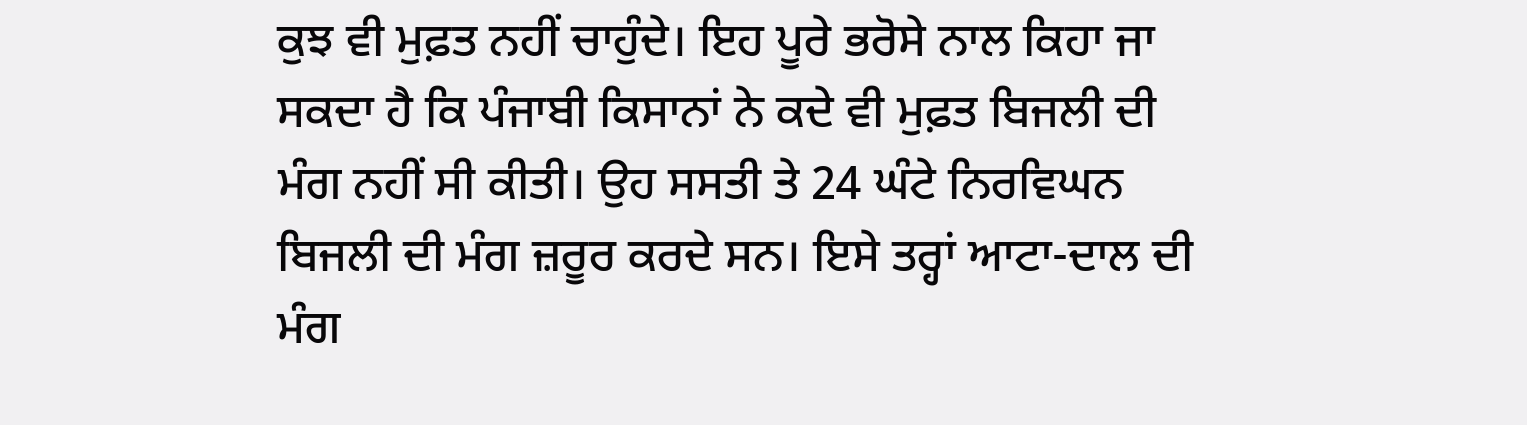ਕੁਝ ਵੀ ਮੁਫ਼ਤ ਨਹੀਂ ਚਾਹੁੰਦੇ। ਇਹ ਪੂਰੇ ਭਰੋਸੇ ਨਾਲ ਕਿਹਾ ਜਾ ਸਕਦਾ ਹੈ ਕਿ ਪੰਜਾਬੀ ਕਿਸਾਨਾਂ ਨੇ ਕਦੇ ਵੀ ਮੁਫ਼ਤ ਬਿਜਲੀ ਦੀ ਮੰਗ ਨਹੀਂ ਸੀ ਕੀਤੀ। ਉਹ ਸਸਤੀ ਤੇ 24 ਘੰਟੇ ਨਿਰਵਿਘਨ ਬਿਜਲੀ ਦੀ ਮੰਗ ਜ਼ਰੂਰ ਕਰਦੇ ਸਨ। ਇਸੇ ਤਰ੍ਹਾਂ ਆਟਾ-ਦਾਲ ਦੀ ਮੰਗ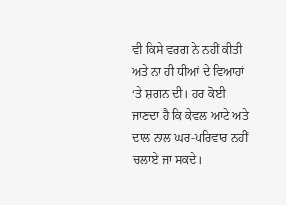ਵੀ ਕਿਸੇ ਵਰਗ ਨੇ ਨਹੀਂ ਕੀਤੀ ਅਤੇ ਨਾ ਹੀ ਧੀਆਂ ਦੇ ਵਿਆਹਾਂ ‘ਤੇ ਸ਼ਗਨ ਦੀ। ਹਰ ਕੋਈ ਜਾਣਦਾ ਹੈ ਕਿ ਕੇਵਲ ਆਟੇ ਅਤੇ ਦਾਲ ਨਾਲ ਘਰ-ਪਰਿਵਾਰ ਨਹੀਂ ਚਲਾਏ ਜਾ ਸਕਦੇ।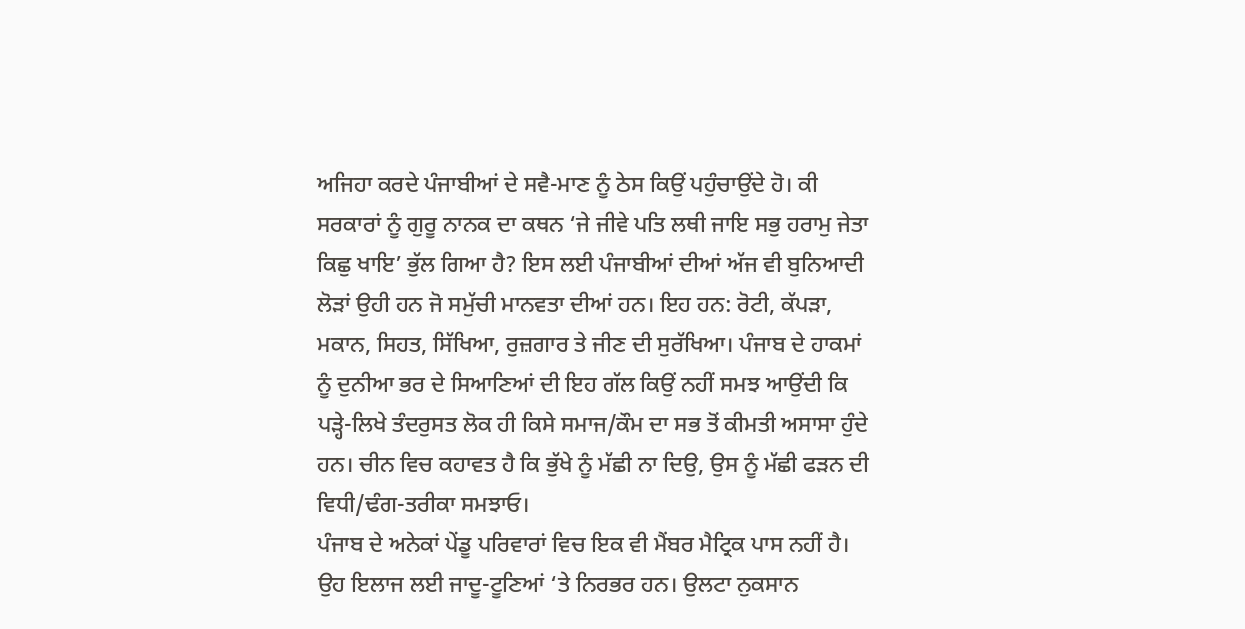ਅਜਿਹਾ ਕਰਦੇ ਪੰਜਾਬੀਆਂ ਦੇ ਸਵੈ-ਮਾਣ ਨੂੰ ਠੇਸ ਕਿਉਂ ਪਹੁੰਚਾਉਂਦੇ ਹੋ। ਕੀ ਸਰਕਾਰਾਂ ਨੂੰ ਗੁਰੂ ਨਾਨਕ ਦਾ ਕਥਨ ‘ਜੇ ਜੀਵੇ ਪਤਿ ਲਥੀ ਜਾਇ ਸਭੁ ਹਰਾਮੁ ਜੇਤਾ ਕਿਛੁ ਖਾਇ’ ਭੁੱਲ ਗਿਆ ਹੈ? ਇਸ ਲਈ ਪੰਜਾਬੀਆਂ ਦੀਆਂ ਅੱਜ ਵੀ ਬੁਨਿਆਦੀ ਲੋੜਾਂ ਉਹੀ ਹਨ ਜੋ ਸਮੁੱਚੀ ਮਾਨਵਤਾ ਦੀਆਂ ਹਨ। ਇਹ ਹਨ: ਰੋਟੀ, ਕੱਪੜਾ, ਮਕਾਨ, ਸਿਹਤ, ਸਿੱਖਿਆ, ਰੁਜ਼ਗਾਰ ਤੇ ਜੀਣ ਦੀ ਸੁਰੱਖਿਆ। ਪੰਜਾਬ ਦੇ ਹਾਕਮਾਂ ਨੂੰ ਦੁਨੀਆ ਭਰ ਦੇ ਸਿਆਣਿਆਂ ਦੀ ਇਹ ਗੱਲ ਕਿਉਂ ਨਹੀਂ ਸਮਝ ਆਉਂਦੀ ਕਿ ਪੜ੍ਹੇ-ਲਿਖੇ ਤੰਦਰੁਸਤ ਲੋਕ ਹੀ ਕਿਸੇ ਸਮਾਜ/ਕੌਮ ਦਾ ਸਭ ਤੋਂ ਕੀਮਤੀ ਅਸਾਸਾ ਹੁੰਦੇ ਹਨ। ਚੀਨ ਵਿਚ ਕਹਾਵਤ ਹੈ ਕਿ ਭੁੱਖੇ ਨੂੰ ਮੱਛੀ ਨਾ ਦਿਉ, ਉਸ ਨੂੰ ਮੱਛੀ ਫੜਨ ਦੀ ਵਿਧੀ/ਢੰਗ-ਤਰੀਕਾ ਸਮਝਾਓ।
ਪੰਜਾਬ ਦੇ ਅਨੇਕਾਂ ਪੇਂਡੂ ਪਰਿਵਾਰਾਂ ਵਿਚ ਇਕ ਵੀ ਮੈਂਬਰ ਮੈਟ੍ਰਿਕ ਪਾਸ ਨਹੀਂ ਹੈ। ਉਹ ਇਲਾਜ ਲਈ ਜਾਦੂ-ਟੂਣਿਆਂ ‘ਤੇ ਨਿਰਭਰ ਹਨ। ਉਲਟਾ ਨੁਕਸਾਨ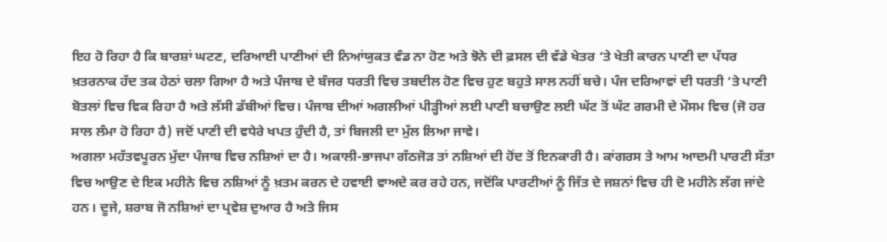ਇਹ ਹੋ ਰਿਹਾ ਹੈ ਕਿ ਬਾਰਸ਼ਾਂ ਘਟਣ, ਦਰਿਆਈ ਪਾਣੀਆਂ ਦੀ ਨਿਆਂਯੁਕਤ ਵੰਡ ਨਾ ਹੋਣ ਅਤੇ ਝੋਨੇ ਦੀ ਫ਼ਸਲ ਦੀ ਵੱਡੇ ਖੇਤਰ ‘ਤੇ ਖੇਤੀ ਕਾਰਨ ਪਾਣੀ ਦਾ ਪੱਧਰ ਖ਼ਤਰਨਾਕ ਹੱਦ ਤਕ ਹੇਠਾਂ ਚਲਾ ਗਿਆ ਹੈ ਅਤੇ ਪੰਜਾਬ ਦੇ ਬੰਜਰ ਧਰਤੀ ਵਿਚ ਤਬਦੀਲ ਹੋਣ ਵਿਚ ਹੁਣ ਬਹੁਤੇ ਸਾਲ ਨਹੀਂ ਬਚੇ। ਪੰਜ ਦਰਿਆਵਾਂ ਦੀ ਧਰਤੀ ‘ਤੇ ਪਾਣੀ ਬੋਤਲਾਂ ਵਿਚ ਵਿਕ ਰਿਹਾ ਹੈ ਅਤੇ ਲੱਸੀ ਡੱਬੀਆਂ ਵਿਚ। ਪੰਜਾਬ ਦੀਆਂ ਅਗਲੀਆਂ ਪੀੜ੍ਹੀਆਂ ਲਈ ਪਾਣੀ ਬਚਾਉਣ ਲਈ ਘੱਟ ਤੋਂ ਘੱਟ ਗਰਮੀ ਦੇ ਮੌਸਮ ਵਿਚ (ਜੋ ਹਰ ਸਾਲ ਲੰਮਾ ਹੋ ਰਿਹਾ ਹੈ) ਜਦੋਂ ਪਾਣੀ ਦੀ ਵਧੇਰੇ ਖਪਤ ਹੁੰਦੀ ਹੈ, ਤਾਂ ਬਿਜਲੀ ਦਾ ਮੁੱਲ ਲਿਆ ਜਾਵੇ।
ਅਗਲਾ ਮਹੱਤਵਪੂਰਨ ਮੁੱਦਾ ਪੰਜਾਬ ਵਿਚ ਨਸ਼ਿਆਂ ਦਾ ਹੈ। ਅਕਾਲੀ-ਭਾਜਪਾ ਗੱਠਜੋੜ ਤਾਂ ਨਸ਼ਿਆਂ ਦੀ ਹੋਂਦ ਤੋਂ ਇਨਕਾਰੀ ਹੈ। ਕਾਂਗਰਸ ਤੇ ਆਮ ਆਦਮੀ ਪਾਰਟੀ ਸੱਤਾ ਵਿਚ ਆਉਣ ਦੇ ਇਕ ਮਹੀਨੇ ਵਿਚ ਨਸ਼ਿਆਂ ਨੂੰ ਖ਼ਤਮ ਕਰਨ ਦੇ ਹਵਾਈ ਵਾਅਦੇ ਕਰ ਰਹੇ ਹਨ, ਜਦੋਂਕਿ ਪਾਰਟੀਆਂ ਨੂੰ ਜਿੱਤ ਦੇ ਜਸ਼ਨਾਂ ਵਿਚ ਹੀ ਦੋ ਮਹੀਨੇ ਲੱਗ ਜਾਂਦੇ ਹਨ। ਦੂਜੇ, ਸ਼ਰਾਬ ਜੋ ਨਸ਼ਿਆਂ ਦਾ ਪ੍ਰਵੇਸ਼ ਦੁਆਰ ਹੈ ਅਤੇ ਜਿਸ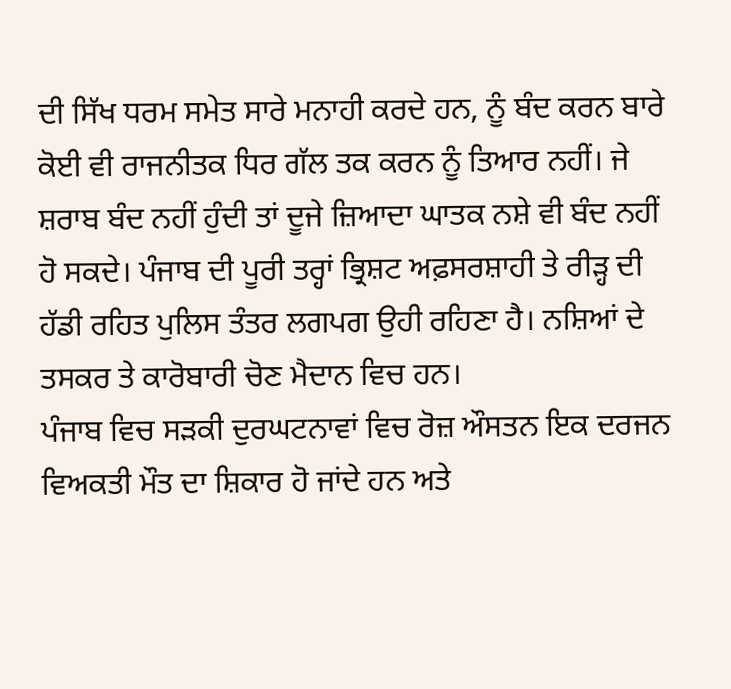ਦੀ ਸਿੱਖ ਧਰਮ ਸਮੇਤ ਸਾਰੇ ਮਨਾਹੀ ਕਰਦੇ ਹਨ, ਨੂੰ ਬੰਦ ਕਰਨ ਬਾਰੇ ਕੋਈ ਵੀ ਰਾਜਨੀਤਕ ਧਿਰ ਗੱਲ ਤਕ ਕਰਨ ਨੂੰ ਤਿਆਰ ਨਹੀਂ। ਜੇ ਸ਼ਰਾਬ ਬੰਦ ਨਹੀਂ ਹੁੰਦੀ ਤਾਂ ਦੂਜੇ ਜ਼ਿਆਦਾ ਘਾਤਕ ਨਸ਼ੇ ਵੀ ਬੰਦ ਨਹੀਂ ਹੋ ਸਕਦੇ। ਪੰਜਾਬ ਦੀ ਪੂਰੀ ਤਰ੍ਹਾਂ ਭ੍ਰਿਸ਼ਟ ਅਫ਼ਸਰਸ਼ਾਹੀ ਤੇ ਰੀੜ੍ਹ ਦੀ ਹੱਡੀ ਰਹਿਤ ਪੁਲਿਸ ਤੰਤਰ ਲਗਪਗ ਉਹੀ ਰਹਿਣਾ ਹੈ। ਨਸ਼ਿਆਂ ਦੇ ਤਸਕਰ ਤੇ ਕਾਰੋਬਾਰੀ ਚੋਣ ਮੈਦਾਨ ਵਿਚ ਹਨ।
ਪੰਜਾਬ ਵਿਚ ਸੜਕੀ ਦੁਰਘਟਨਾਵਾਂ ਵਿਚ ਰੋਜ਼ ਔਸਤਨ ਇਕ ਦਰਜਨ ਵਿਅਕਤੀ ਮੌਤ ਦਾ ਸ਼ਿਕਾਰ ਹੋ ਜਾਂਦੇ ਹਨ ਅਤੇ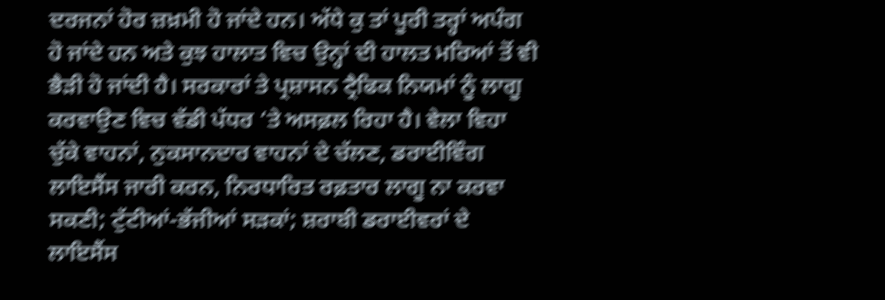ਦਰਜਨਾਂ ਹੋਰ ਜ਼ਖ਼ਮੀ ਹੋ ਜਾਂਦੇ ਹਨ। ਅੱਧੇ ਕੁ ਤਾਂ ਪੂਰੀ ਤਰ੍ਹਾਂ ਅਪੰਗ ਹੋ ਜਾਂਦੇ ਹਨ ਅਤੇ ਕੁਝ ਹਾਲਾਤ ਵਿਚ ਉਨ੍ਹਾਂ ਦੀ ਹਾਲਤ ਮਰਿਆਂ ਤੋਂ ਵੀ ਭੈੜੀ ਹੋ ਜਾਂਦੀ ਹੈ। ਸਰਕਾਰਾਂ ਤੇ ਪ੍ਰਸ਼ਾਸਨ ਟ੍ਰੈਫਿਕ ਨਿਯਮਾਂ ਨੂੰ ਲਾਗੂ ਕਰਵਾਉਣ ਵਿਚ ਵੱਡੀ ਪੱਧਰ ‘ਤੇ ਅਸਫ਼ਲ ਰਿਹਾ ਹੈ। ਵੇਲਾ ਵਿਹਾ ਚੁੱਕੇ ਵਾਹਨਾਂ, ਨੁਕਸਾਨਦਾਰ ਵਾਹਨਾਂ ਦੇ ਚੱਲਣ, ਡਰਾਈਵਿੰਗ ਲਾਇਸੈਂਸ ਜਾਰੀ ਕਰਨ, ਨਿਰਧਾਰਿਤ ਰਫ਼ਤਾਰ ਲਾਗੂ ਨਾ ਕਰਵਾ ਸਕਣੀ; ਟੁੱਟੀਆਂ-ਭੱਜੀਆਂ ਸੜਕਾਂ; ਸ਼ਰਾਬੀ ਡਰਾਈਵਰਾਂ ਦੇ ਲਾਇਸੈਂਸ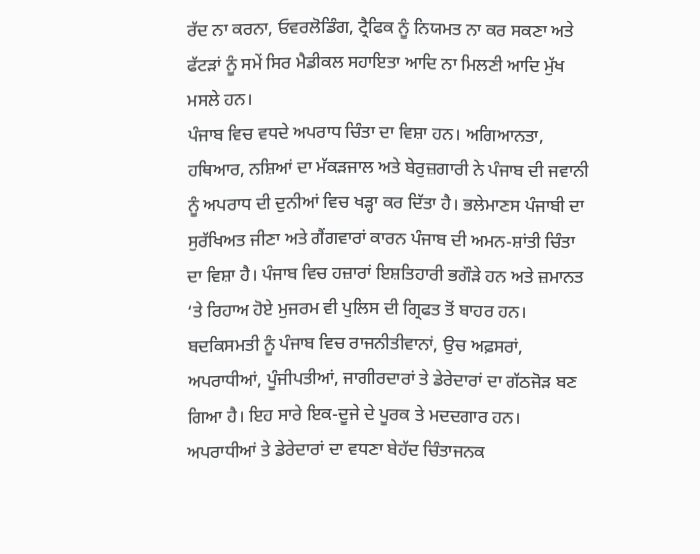ਰੱਦ ਨਾ ਕਰਨਾ, ਓਵਰਲੋਡਿੰਗ, ਟ੍ਰੈਫਿਕ ਨੂੰ ਨਿਯਮਤ ਨਾ ਕਰ ਸਕਣਾ ਅਤੇ ਫੱਟੜਾਂ ਨੂੰ ਸਮੇਂ ਸਿਰ ਮੈਡੀਕਲ ਸਹਾਇਤਾ ਆਦਿ ਨਾ ਮਿਲਣੀ ਆਦਿ ਮੁੱਖ ਮਸਲੇ ਹਨ।
ਪੰਜਾਬ ਵਿਚ ਵਧਦੇ ਅਪਰਾਧ ਚਿੰਤਾ ਦਾ ਵਿਸ਼ਾ ਹਨ। ਅਗਿਆਨਤਾ, ਹਥਿਆਰ, ਨਸ਼ਿਆਂ ਦਾ ਮੱਕੜਜਾਲ ਅਤੇ ਬੇਰੁਜ਼ਗਾਰੀ ਨੇ ਪੰਜਾਬ ਦੀ ਜਵਾਨੀ ਨੂੰ ਅਪਰਾਧ ਦੀ ਦੁਨੀਆਂ ਵਿਚ ਖੜ੍ਹਾ ਕਰ ਦਿੱਤਾ ਹੈ। ਭਲੇਮਾਣਸ ਪੰਜਾਬੀ ਦਾ ਸੁਰੱਖਿਅਤ ਜੀਣਾ ਅਤੇ ਗੈਂਗਵਾਰਾਂ ਕਾਰਨ ਪੰਜਾਬ ਦੀ ਅਮਨ-ਸ਼ਾਂਤੀ ਚਿੰਤਾ ਦਾ ਵਿਸ਼ਾ ਹੈ। ਪੰਜਾਬ ਵਿਚ ਹਜ਼ਾਰਾਂ ਇਸ਼ਤਿਹਾਰੀ ਭਗੌੜੇ ਹਨ ਅਤੇ ਜ਼ਮਾਨਤ ‘ਤੇ ਰਿਹਾਅ ਹੋਏ ਮੁਜਰਮ ਵੀ ਪੁਲਿਸ ਦੀ ਗ੍ਰਿਫਤ ਤੋਂ ਬਾਹਰ ਹਨ।
ਬਦਕਿਸਮਤੀ ਨੂੰ ਪੰਜਾਬ ਵਿਚ ਰਾਜਨੀਤੀਵਾਨਾਂ, ਉਚ ਅਫ਼ਸਰਾਂ, ਅਪਰਾਧੀਆਂ, ਪੂੰਜੀਪਤੀਆਂ, ਜਾਗੀਰਦਾਰਾਂ ਤੇ ਡੇਰੇਦਾਰਾਂ ਦਾ ਗੱਠਜੋੜ ਬਣ ਗਿਆ ਹੈ। ਇਹ ਸਾਰੇ ਇਕ-ਦੂਜੇ ਦੇ ਪੂਰਕ ਤੇ ਮਦਦਗਾਰ ਹਨ। ਅਪਰਾਧੀਆਂ ਤੇ ਡੇਰੇਦਾਰਾਂ ਦਾ ਵਧਣਾ ਬੇਹੱਦ ਚਿੰਤਾਜਨਕ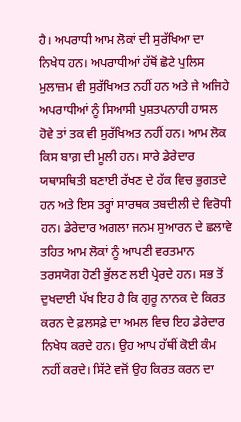ਹੈ। ਅਪਰਾਧੀ ਆਮ ਲੋਕਾਂ ਦੀ ਸੁਰੱਖਿਆ ਦਾ ਨਿਖੇਧ ਹਨ। ਅਪਰਾਧੀਆਂ ਹੱਥੋਂ ਛੋਟੇ ਪੁਲਿਸ ਮੁਲਾਜ਼ਮ ਵੀ ਸੁਰੱਖਿਅਤ ਨਹੀਂ ਹਨ ਅਤੇ ਜੇ ਅਜਿਹੇ ਅਪਰਾਧੀਆਂ ਨੂੰ ਸਿਆਸੀ ਪੁਸ਼ਤਪਨਾਹੀ ਹਾਸਲ ਹੋਵੇ ਤਾਂ ਤਕ ਵੀ ਸੁਰੱਖਿਅਤ ਨਹੀਂ ਹਨ। ਆਮ ਲੋਕ ਕਿਸ ਬਾਗ਼ ਦੀ ਮੂਲੀ ਹਨ। ਸਾਰੇ ਡੇਰੇਦਾਰ ਯਥਾਸਥਿਤੀ ਬਣਾਈ ਰੱਖਣ ਦੇ ਹੱਕ ਵਿਚ ਭੁਗਤਦੇ ਹਨ ਅਤੇ ਇਸ ਤਰ੍ਹਾਂ ਸਾਰਥਕ ਤਬਦੀਲੀ ਦੇ ਵਿਰੋਧੀ ਹਨ। ਡੇਰੇਦਾਰ ਅਗਲਾ ਜਨਮ ਸੁਆਰਨ ਦੇ ਛਲਾਵੇ ਤਹਿਤ ਆਮ ਲੋਕਾਂ ਨੂੰ ਆਪਣੀ ਵਰਤਮਾਨ ਤਰਸਯੋਗ ਹੋਣੀ ਭੁੱਲਣ ਲਈ ਪ੍ਰੇਰਦੇ ਹਨ। ਸਭ ਤੋਂ ਦੁਖਦਾਈ ਪੱਖ ਇਹ ਹੈ ਕਿ ਗੁਰੂ ਨਾਨਕ ਦੇ ਕਿਰਤ ਕਰਨ ਦੇ ਫ਼ਲਸਫ਼ੇ ਦਾ ਅਮਲ ਵਿਚ ਇਹ ਡੇਰੇਦਾਰ ਨਿਖੇਧ ਕਰਦੇ ਹਨ। ਉਹ ਆਪ ਹੱਥੀਂ ਕੋਈ ਕੰਮ ਨਹੀਂ ਕਰਦੇ। ਸਿੱਟੇ ਵਜੋਂ ਉਹ ਕਿਰਤ ਕਰਨ ਦਾ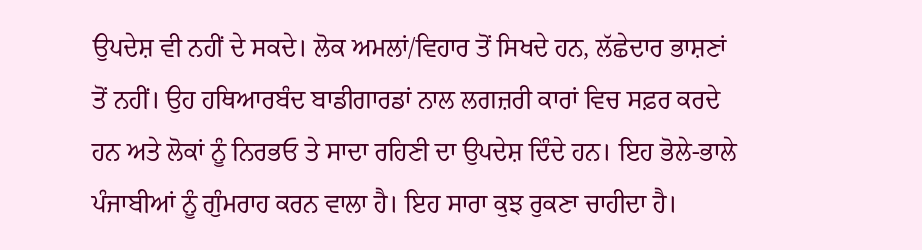ਉਪਦੇਸ਼ ਵੀ ਨਹੀਂ ਦੇ ਸਕਦੇ। ਲੋਕ ਅਮਲਾਂ/ਵਿਹਾਰ ਤੋਂ ਸਿਖਦੇ ਹਨ, ਲੱਛੇਦਾਰ ਭਾਸ਼ਣਾਂ ਤੋਂ ਨਹੀਂ। ਉਹ ਹਥਿਆਰਬੰਦ ਬਾਡੀਗਾਰਡਾਂ ਨਾਲ ਲਗਜ਼ਰੀ ਕਾਰਾਂ ਵਿਚ ਸਫ਼ਰ ਕਰਦੇ ਹਨ ਅਤੇ ਲੋਕਾਂ ਨੂੰ ਨਿਰਭਓ ਤੇ ਸਾਦਾ ਰਹਿਣੀ ਦਾ ਉਪਦੇਸ਼ ਦਿੰਦੇ ਹਨ। ਇਹ ਭੋਲੇ-ਭਾਲੇ ਪੰਜਾਬੀਆਂ ਨੂੰ ਗੁੰਮਰਾਹ ਕਰਨ ਵਾਲਾ ਹੈ। ਇਹ ਸਾਰਾ ਕੁਝ ਰੁਕਣਾ ਚਾਹੀਦਾ ਹੈ।